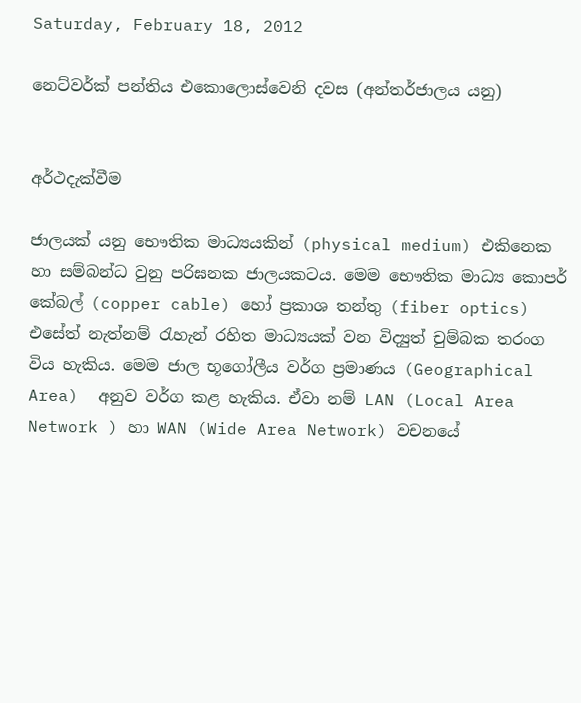Saturday, February 18, 2012

නෙට්වර්ක් පන්තිය එකොලොස්වෙනි දවස (අන්තර්ජාලය යනු)


අර්ථදැක්වීම

ජාලයක් යනු භෞතික මාධ්‍යයකින් (physical medium) එකිනෙක හා සම්බන්ධ වුනු පරිඝනක ජාලයකටය. මෙම භෞතික මාධ්‍ය කොපර් කේබල් (copper cable) හෝ ප්‍රකාශ තන්තු (fiber optics) එසේත් නැත්නම් රැහැන් රහිත මාධ්‍යයක් වන විද්‍යුත් චුම්බක තරංග විය හැකිය. මෙම ජාල භූගෝලීය වර්ග ප්‍රමාණය (Geographical Area)  අනුව වර්ග කළ හැකිය. ඒවා නම් LAN (Local Area Network ) හා WAN (Wide Area Network) වචනයේ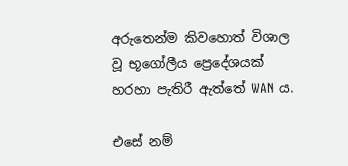අරුතෙන්ම කිවහොත් විශාල වූ භූගෝලීය ප්‍රෙදේශයක් හරහා පැතිරී ඇත්තේ WAN ය.

එසේ නම්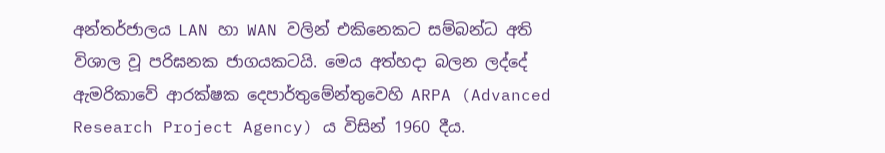අන්තර්ජාලය LAN හා WAN වලින් එකිනෙකට සම්බන්ධ අති විශාල වූ පරිඝනක ජාගයකටයි. මෙය අත්හදා බලන ලද්දේ  ඇමරිකාවේ ආරක්ෂක දෙපාර්තුමේන්තුවෙහි ARPA (Advanced Research Project Agency) ය විසින් 1960 දීය.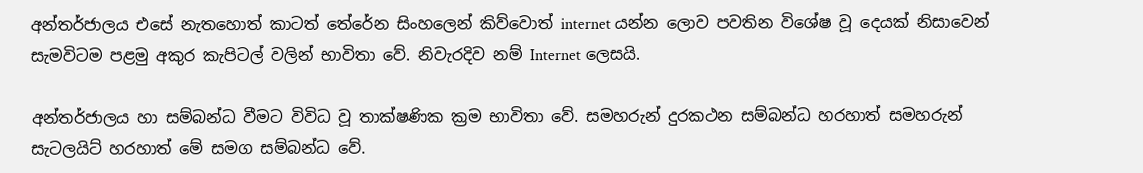අන්තර්ජාලය එසේ නැතහොත් කාටත් තේරේන සිංහලෙන් කිව්වොත් internet යන්න ලොව පවතින විශේෂ වූ දෙයක් නිසාවෙන් සැමවිටම පළමු අකුර කැපිටල් වලින් භාවිතා වේ. නිවැරදිව නම් Internet ලෙසයි.

අන්තර්ජාලය හා සම්බන්ධ වීමට විවිධ වූ තාක්ෂණික ක්‍රම භාවිතා වේ. සමහරුන් දුරකථන සම්බන්ධ හරහාත් සමහරුන් සැටලයිට් හරහාත් මේ සමග සම්බන්ධ වේ.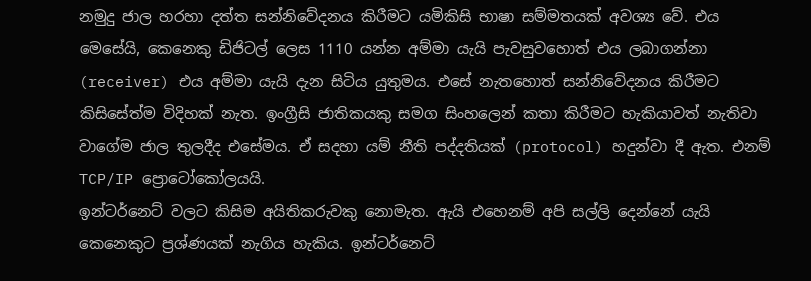නමුදු ජාල හරහා දත්ත සන්නිවේදනය කිරීමට යමිකිසි භාෂා සම්මතයක් අවශ්‍ය වේ. එය  මෙසේයි, කෙනෙකු ඩිජිටල් ලෙස 1110 යන්න අම්මා යැයි පැවසුවහොත් එය ලබාගන්නා (receiver) එය අම්මා යැයි දැන සිටිය යුතුමය. එසේ නැතහොත් සන්නිවේදනය කිරීමට කිසිසේත්ම විදිහක් නැත. ඉංග්‍රීසි ජාතිකයකු සමග සිංහලෙන් කතා කිරීමට හැකියාවත් නැතිවා වාගේම ජාල තුලදීද එසේමය. ඒ සදහා යම් නීති පද්දතියක් (protocol) හදුන්වා දී ඇත. එනම් TCP/IP ප්‍රොටෝකෝලයයි.
ඉන්ටර්නෙට් වලට කිසිම අයිතිකරුවකු නොමැත. ඇයි එහෙනම් අපි සල්ලි දෙන්නේ යැයි කෙනෙකුට ප්‍රශ්ණයක් නැගිය හැකිය. ඉන්ටර්නෙට්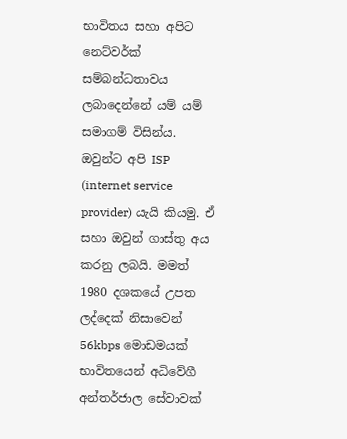භාවිතය සහා අපිට නෙට්වර්ක් සම්බන්ධතාවය ලබාදෙන්නේ යම් යම් සමාගම් විසින්ය. ඔවුන්ට අපි ISP (internet service provider) යැයි කියමු. ඒ සහා ඔවුන් ගාස්තු අය කරනු ලබයි. මමත් 1980 දශකයේ උපත ලද්දෙක් නිසාවෙන් 56kbps මොඩමයක් භාවිතයෙන් අධිවේගී අන්තර්ජාල සේවාවක්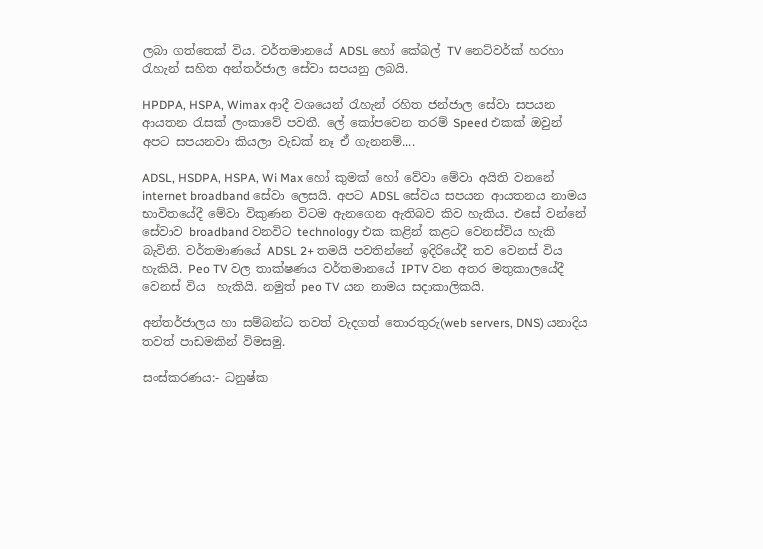ලබා ගත්තෙක් විය. වර්තමානයේ ADSL හෝ කේබල් TV නෙට්වර්ක් හරහා රැහැන් සහිත අන්තර්ජාල සේවා සපයනු ලබයි.

HPDPA, HSPA, Wimax ආදී වශයෙන් රැහැන් රහිත ජන්ජාල සේවා සපයන ආයතන රැසක් ලංකාවේ පවතී. ලේ කෝපවෙන තරම් Speed එකක් ඔවුන් අපට සපයනවා කියලා වැඩක් නෑ ඒ ගැනනම්....

ADSL, HSDPA, HSPA, Wi Max හෝ කුමක් හෝ වේවා මේවා අයිති වනනේ internet broadband සේවා ලෙසයි. අපට ADSL සේවය සපයන ආයතනය නාමය භාවිතයේදී මේවා විකුණන විටම ඇනගෙන ඇතිබව කිව හැකිය. එසේ වන්නේ සේවාව broadband වනවිට technology එක කළින් කළට වෙනස්විය හැකි බැවිනි. වර්තමාණයේ ADSL 2+ තමයි පවතින්නේ ඉදිරියේදී තව වෙනස් විය හැකියි. Peo TV වල තාක්ෂණය වර්තමානයේ IPTV වන අතර මතුකාලයේදී වෙනස් විය  හැකියි. නමුත් peo TV යන නාමය සදාකාලිකයි.

අන්තර්ජාලය හා සම්බන්ධ තවත් වැදගත් තොරතුරු(web servers, DNS) යනාදිය තවත් පාඩමකින් විමසමු.

සංස්කරණය:- ධනුෂ්ක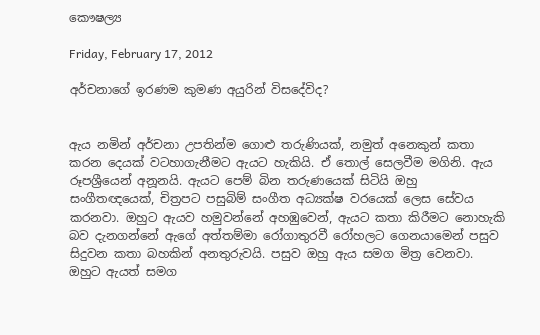කෞෂල්‍ය

Friday, February 17, 2012

අර්චනාගේ ඉරණම කුමණ අයුරින් විසදේවිද?


ඇය නමින් අර්චනා උපතින්ම ගොළු තරුණියක්, නමුත් අනෙකුන් කතා කරන දෙයක් වටහාගැනීමට ඇයට හැකියි. ඒ තොල් සෙලවීම මගිනි. ඇය රූපශ්‍රීයෙන් අනූනයි. ඇයට පෙම් බින තරුණයෙක් සිටියි ඔහු සංගීතඥයෙක්, චිත්‍රපට පසුබිම් සංගීත අධ්‍යක්ෂ වරයෙක් ලෙස සේවය කරනවා. ඔහුට ඇයව හමුවන්නේ අහඹුවෙන්, ඇයට කතා කිරීමට නොහැකි බව දැනගන්නේ ඇගේ අත්තම්මා රෝගාතුරවී රෝහලට ගෙනයාමෙන් පසුව සිදුවන කතා බහකින් අනතුරුවයි. පසුව ඔහු ඇය සමග මිත්‍ර වෙනවා. ඔහුට ඇයත් සමග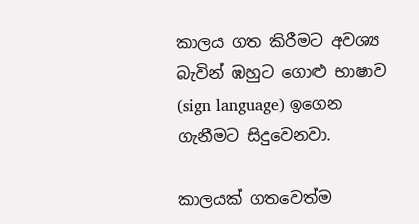කාලය ගත කිරීමට අවශ්‍ය බැවින් ඹහුට ගොළු භාෂාව (sign language) ඉගෙන ගැනීමට සිදුවෙනවා.

කාලයක් ගතවෙත්ම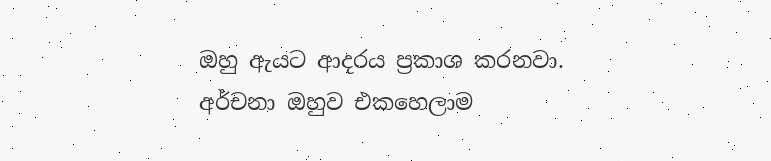ඔහු ඇයට ආදරය ප්‍රකාශ කරනවා. අර්චනා ඔහුව එකහෙලාම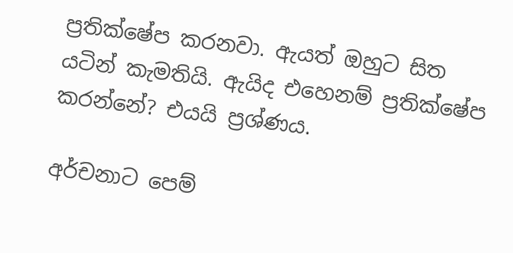ප්‍රතික්ෂේප කරනවා. ඇයත් ඔහුට සිත යටින් කැමතියි. ඇයිද එහෙනම් ප්‍රතික්ෂේප කරන්නේ? එයයි ප්‍රශ්ණය.

අර්චනාට පෙම්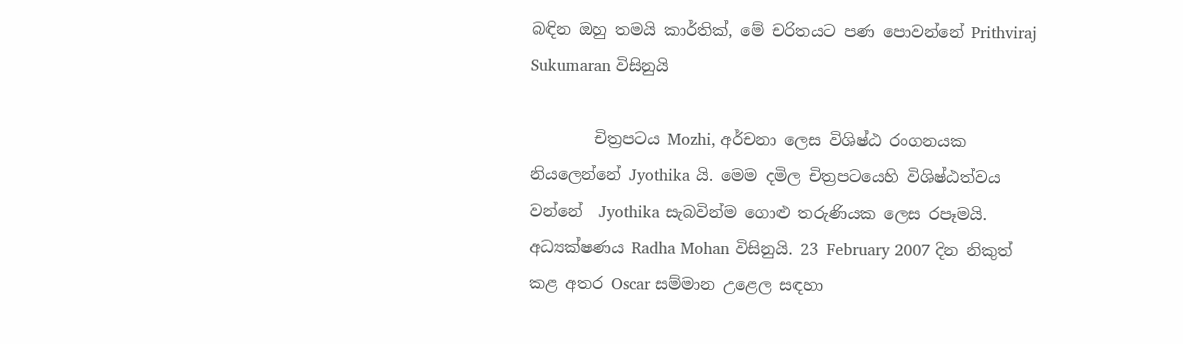බඳින ඔහු තමයි කාර්තික්, මේ චරිතයට පණ පොවන්නේ Prithviraj Sukumaran විසිනුයි

        චිත්‍රපටය Mozhi, අර්චනා ලෙස විශිෂ්ඨ රංගනයක නියලෙන්නේ Jyothika යි. මෙම දමිල චිත්‍රපටයෙහි විශිෂ්ඨත්වය වන්නේ  Jyothika සැබවින්ම ගොළු තරුණියක ලෙස රපෑමයි.  අධ්‍යක්ෂණය Radha Mohan විසිනුයි. 23 February 2007 දින නිකුත් කළ අතර Oscar සම්මාන උළෙල සඳහා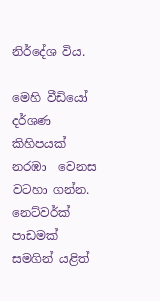නිර්දේශ විය.

මෙහි වීඩියෝ දර්ශණ කිහිපයක් නරඹා  වෙනස වටහා ගන්න. නෙට්වර්ක් පාඩමක් සමගින් යළිත්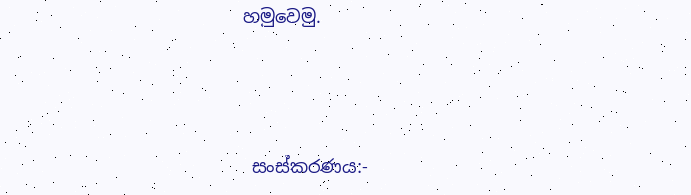හමුවෙමු.





 සංස්කරණය:-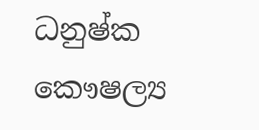ධනුෂ්ක කෞෂල්‍ය